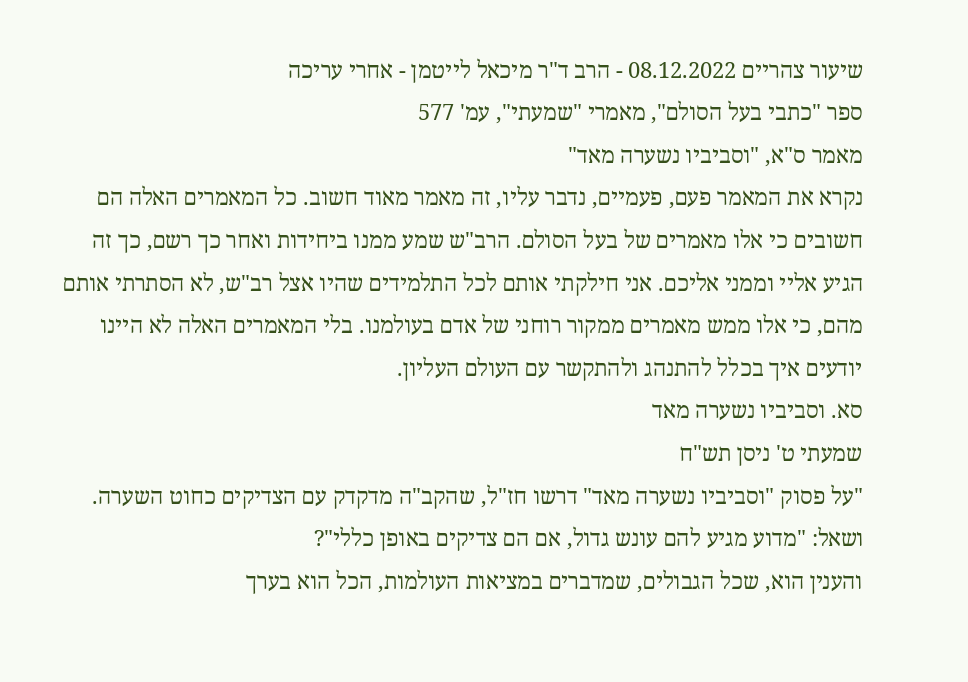שיעור צהריים 08.12.2022 - הרב ד"ר מיכאל לייטמן - אחרי עריכה
ספר "כתבי בעל הסולם", מאמרי "שמעתי", עמ' 577
מאמר ס"א, "וסביביו נשערה מאד"
נקרא את המאמר פעם, פעמיים, נדבר עליו, זה מאמר מאוד חשוב. כל המאמרים האלה הם חשובים כי אלו מאמרים של בעל הסולם. הרב"ש שמע ממנו ביחידות ואחר כך רשם, כך זה הגיע אליי וממני אליכם. אני חילקתי אותם לכל התלמידים שהיו אצל רב"ש, לא הסתרתי אותם מהם, כי אלו ממש מאמרים ממקור רוחני של אדם בעולמנו. בלי המאמרים האלה לא היינו יודעים איך בכלל להתנהג ולהתקשר עם העולם העליון.
סא. וסביביו נשערה מאד
שמעתי ט' ניסן תש"ח
"על פסוק "וסביביו נשערה מאד" דרשו חז"ל, שהקב"ה מדקדק עם הצדיקים כחוט השערה. ושאל: "מדוע מגיע להם עונש גדול, אם הם צדיקים באופן כללי"?
והענין הוא, שכל הגבולים, שמדברים במציאות העולמות, הכל הוא בערך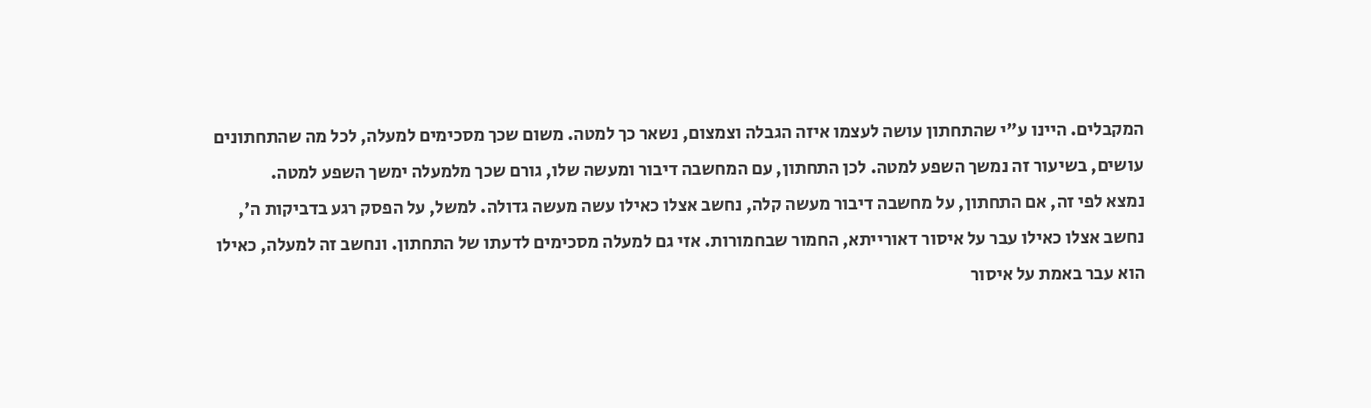המקבלים. היינו ע"י שהתחתון עושה לעצמו איזה הגבלה וצמצום, נשאר כך למטה. משום שכך מסכימים למעלה, לכל מה שהתחתונים עושים, בשיעור זה נמשך השפע למטה. לכן התחתון, עם המחשבה דיבור ומעשה שלו, גורם שכך מלמעלה ימשך השפע למטה.
נמצא לפי זה, אם התחתון, על מחשבה דיבור מעשה קלה, נחשב אצלו כאילו עשה מעשה גדולה. למשל, על הפסק רגע בדביקות ה', נחשב אצלו כאילו עבר על איסור דאורייתא, החמור שבחמורות. אזי גם למעלה מסכימים לדעתו של התחתון. ונחשב זה למעלה, כאילו הוא עבר באמת על איסור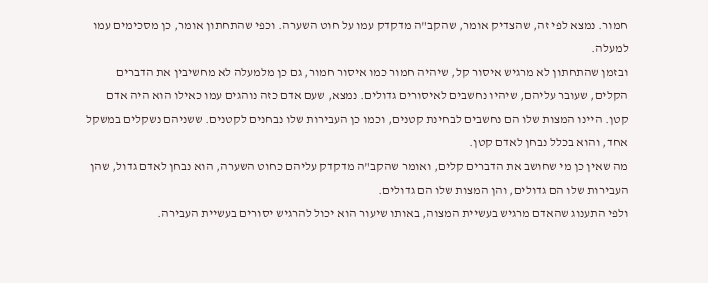חמור. נמצא לפי זה, שהצדיק אומר, שהקב"ה מדקדק עמו על חוט השערה. וכפי שהתחתון אומר, כן מסכימים עמו למעלה.
ובזמן שהתחתון לא מרגיש איסור קל, שיהיה חמור כמו איסור חמור, גם כן מלמעלה לא מחשיבין את הדברים הקלים, שעובר עליהם, שיהיו נחשבים לאיסורים גדולים. נמצא, שעם אדם כזה נוהגים עמו כאילו הוא היה אדם קטן. היינו המצות שלו הם נחשבים לבחינת קטנים, וכמו כן העבירות שלו נבחנים לקטנים. ששניהם נשקלים במשקל אחד, והוא בכלל נבחן לאדם קטן.
מה שאין כן מי שחושב את הדברים קלים, ואומר שהקב"ה מדקדק עליהם כחוט השערה, הוא נבחן לאדם גדול, שהן העבירות שלו הם גדולים, והן המצות שלו הם גדולים.
ולפי התענוג שהאדם מרגיש בעשיית המצוה, באותו שיעור הוא יכול להרגיש יסורים בעשיית העבירה.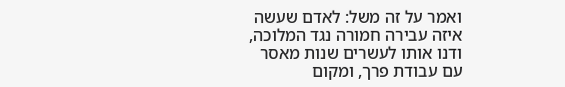ואמר על זה משל: לאדם שעשה איזה עבירה חמורה נגד המלוכה, ודנו אותו לעשרים שנות מאסר עם עבודת פרך, ומקום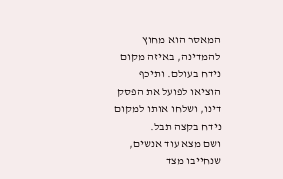המאסר הוא מחוץ להמדינה, באיזה מקום נידח בעולם. ותיכף הוציאו לפועל את הפסק דינו, ושלחו אותו למקום נידח בקצה תבל.
ושם מצא עוד אנשים, שנחייבו מצד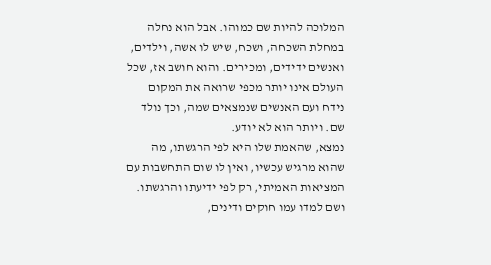המלוכה להיות שם כמוהו. אבל הוא נחלה במחלת השכחה, ושכח, שיש לו אשה, וילדים, ואנשים ידידים, ומכירים. והוא חושב אז, שכל העולם אינו יותר מכפי שרואה את המקום נידח ועם האנשים שנמצאים שמה, וכך נולד שם. ויותר הוא לא יודע.
נמצא, שהאמת שלו היא לפי הרגשתו, מה שהוא מרגיש עכשיו, ואין לו שום התחשבות עם המציאות האמיתי, רק לפי ידיעתו והרגשתו.
ושם למדו עמו חוקים ודינים,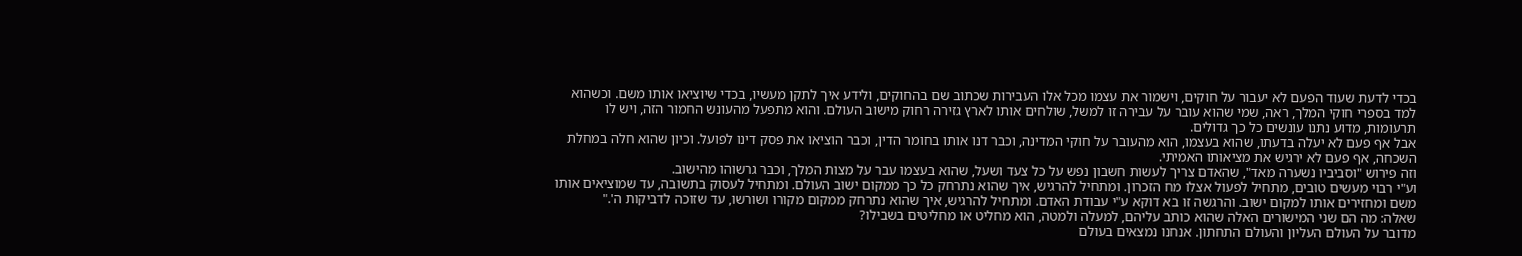בכדי לדעת שעוד הפעם לא יעבור על חוקים, וישמור את עצמו מכל אלו העבירות שכתוב שם בהחוקים, ולידע איך לתקן מעשיו, בכדי שיוציאו אותו משם. וכשהוא למד בספרי חוקי המלך, ראה, שמי שהוא עובר על עבירה זו למשל, שולחים אותו לארץ גזירה רחוק מישוב העולם. והוא מתפעל מהעונש החמור הזה, ויש לו תרעומות, מדוע נתנו עונשים כל כך גדולים.
אבל אף פעם לא יעלה בדעתו, שהוא בעצמו, הוא מהעובר על חוקי המדינה, וכבר דנו אותו בחומר הדין, וכבר הוציאו את פסק דינו לפועל. וכיון שהוא חלה במחלת השכחה, אף פעם לא ירגיש את מציאותו האמיתי.
וזה פירוש "וסביביו נשערה מאד", שהאדם צריך לעשות חשבון נפש על כל צעד ושעל, שהוא בעצמו עבר על מצות המלך, וכבר גרשוהו מהישוב.
וע"י רבוי מעשים טובים, מתחיל לפעול אצלו מח הזכרון. ומתחיל להרגיש, איך שהוא נתרחק כל כך ממקום ישוב העולם. ומתחיל לעסוק בתשובה, עד שמוציאים אותו משם ומחזירים אותו למקום ישוב. והרגשה זו בא דוקא ע"י עבודת האדם. ומתחיל להרגיש, איך שהוא נתרחק ממקום מקורו ושורשו, עד שזוכה לדביקות ה'."
שאלה: מה הם שני המישורים האלה שהוא כותב עליהם, למעלה ולמטה, הוא מחליט או מחליטים בשבילו?
מדובר על העולם העליון והעולם התחתון. אנחנו נמצאים בעולם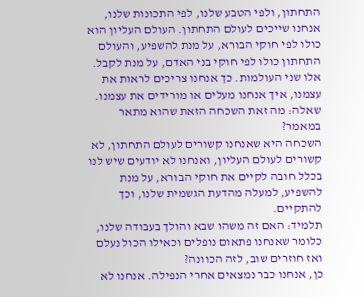התחתון, ולפי הטבע שלנו, לפי התכונות שלנו, אנחנו שייכים לעולם התחתון. העולם העליון הוא כולו לפי חוקי הבורא, על מנת להשפיע, והעולם התחתון כולו לפי חוקי בני האדם, על מנת לקבל. אלו שני העולמות. כך אנחנו צריכים לראות את עצמנו, איך אנחנו מעלים או מורידים את עצמנו.
שאלה: מה זאת השכחה הזאת שהוא מתאר במאמר?
השכחה היא שאנחנו קשורים לעולם התחתון, לא קשורים לעולם העליון, ואנחנו לא יודעים שיש לנו בכלל חובה לקיים את חוקי הבורא, על מנת להשפיע, למעלה מהדעת הגשמית שלנו, וכך להתקיים.
תלמיד: האם זה משהו שבא והולך בעבודה שלנו, כלומר שאנחנו פתאום נופלים וכאילו הכול נעלם ואז חוזרים שוב, לזה הכוונה?
כן, אנחנו כבר נמצאים אחרי הנפילה. אנחנו לא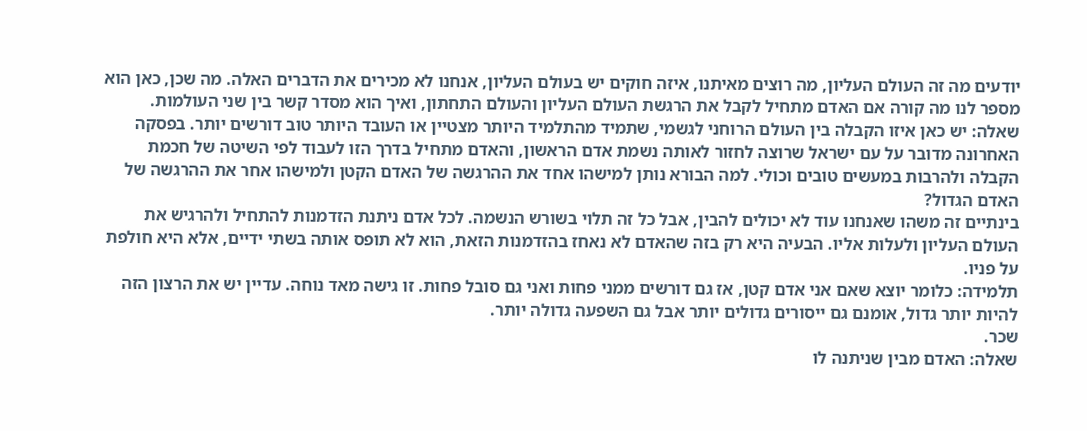יודעים מה זה העולם העליון, מה רוצים מאיתנו, איזה חוקים יש בעולם העליון, אנחנו לא מכירים את הדברים האלה. מה שכן, כאן הוא מספר לנו מה קורה אם האדם מתחיל לקבל את הרגשת העולם העליון והעולם התחתון, ואיך הוא מסדר קשר בין שני העולמות.
שאלה: יש כאן איזו הקבלה בין העולם הרוחני לגשמי, שתמיד מהתלמיד היותר מצטיין או העובד היותר טוב דורשים יותר. בפסקה האחרונה מדובר על עם ישראל שרוצה לחזור לאותה נשמת אדם הראשון, והאדם מתחיל בדרך הזו לעבוד לפי השיטה של חכמת הקבלה ולהרבות במעשים טובים וכולי. למה הבורא נותן למישהו אחד את ההרגשה של האדם הקטן ולמישהו אחר את ההרגשה של האדם הגדול?
בינתיים זה משהו שאנחנו עוד לא יכולים להבין, אבל כל זה תלוי בשורש הנשמה. לכל אדם ניתנת הזדמנות להתחיל ולהרגיש את העולם העליון ולעלות אליו. הבעיה היא רק בזה שהאדם לא נאחז בהזדמנות הזאת, הוא לא תופס אותה בשתי ידיים, אלא היא חולפת על פניו.
תלמידה: כלומר יוצא שאם אני אדם קטן, אז גם דורשים ממני פחות ואני גם סובל פחות. זו גישה מאד נוחה. עדיין יש את הרצון הזה להיות יותר גדול, אומנם גם ייסורים גדולים יותר אבל גם השפעה גדולה יותר.
שכר.
שאלה: האדם מבין שניתנה לו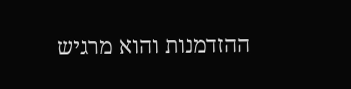ההזדמנות והוא מרגיש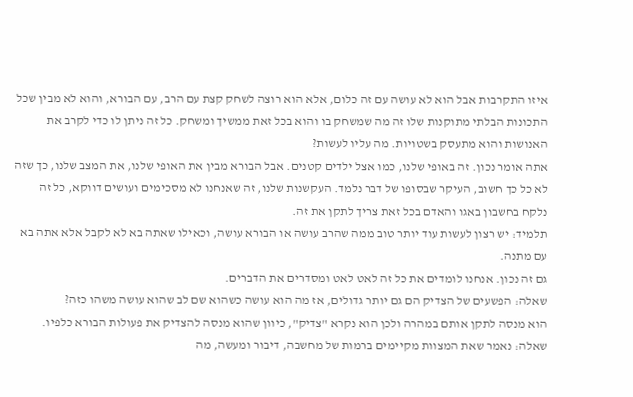איזו התקרבות אבל הוא לא עושה עם זה כלום, אלא הוא רוצה לשחק קצת עם הרב, עם הבורא, והוא לא מבין שכל התכונות הבלתי מתוקנות שלו זה מה שמשחק בו והוא בכל זאת ממשיך ומשחק. כל זה ניתן לו כדי לקרב את האנושות והוא מתעסק בשטויות. מה עליו לעשות?
אתה אומר נכון. זה באופי שלנו, כמו אצל ילדים קטנים. אבל הבורא מבין את האופי שלנו, את המצב שלנו, כך שזה לא כל כך חשוב, העיקר שבסופו של דבר נלמד. העקשנות שלנו, זה שאנחנו לא מסכימים ועושים דווקא, כל זה נלקח בחשבון באגו והאדם בכל זאת צריך לתקן את זה.
תלמיד: יש רצון לעשות עוד יותר טוב ממה שהרב עושה או הבורא עושה, וכאילו שאתה בא לא לקבל אלא אתה בא עם מתנה.
גם זה נכון. אנחנו לומדים את כל זה לאט לאט ומסדרים את הדברים.
שאלה: הפשעים של הצדיק הם גם יותר גדולים, אז מה הוא עושה כשהוא שם לב שהוא עושה משהו כזה?
הוא מנסה לתקן אותם במהרה ולכן הוא נקרא "צדיק", כיוון שהוא מנסה להצדיק את פעולות הבורא כלפיו.
שאלה: נאמר שאת המצוות מקיימים ברמות של מחשבה, דיבור ומעשה, מה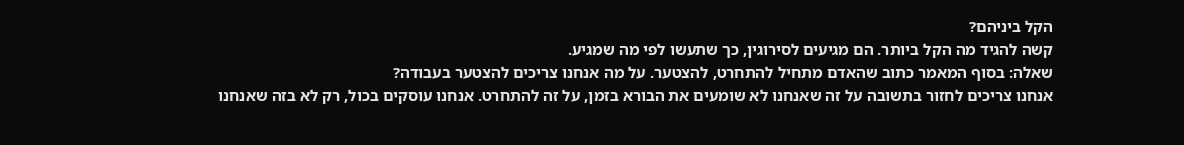הקל ביניהם?
קשה להגיד מה הקל ביותר. הם מגיעים לסירוגין, כך שתעשו לפי מה שמגיע.
שאלה: בסוף המאמר כתוב שהאדם מתחיל להתחרט, להצטער. על מה אנחנו צריכים להצטער בעבודה?
אנחנו צריכים לחזור בתשובה על זה שאנחנו לא שומעים את הבורא בזמן, על זה להתחרט. אנחנו עוסקים בכול, רק לא בזה שאנחנו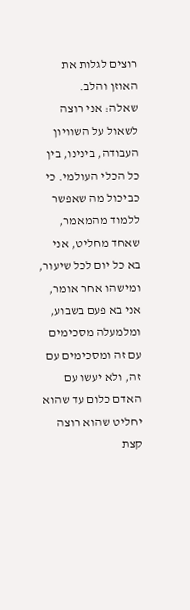רוצים לגלות את האוזן והלב.
שאלה: אני רוצה לשאול על השוויון העבודה, בינינו, בין כל הכלי העולמי. כי כביכול מה שאפשר ללמוד מהמאמר, שאחד מחליט, אני בא כל יום לכל שיעור, ומישהו אחר אומר, אני בא פעם בשבוע, ומלמעלה מסכימים עם זה ומסכימים עם זה, ולא יעשו עם האדם כלום עד שהוא יחליט שהוא רוצה קצת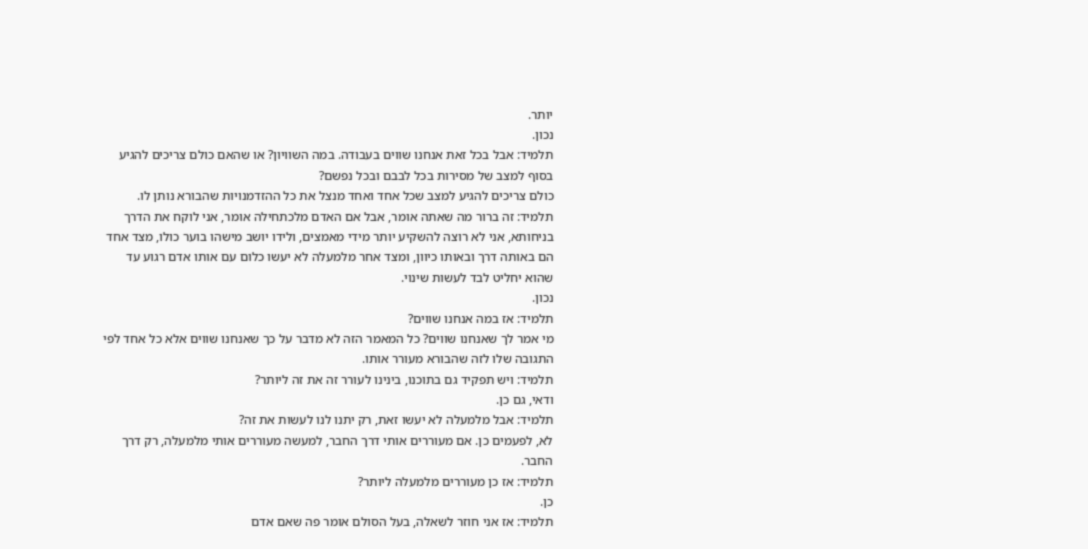יותר.
נכון.
תלמיד: אבל בכל זאת אנחנו שווים בעבודה. במה השוויון? או שהאם כולם צריכים להגיע בסוף למצב של מסירות בכל לבבם ובכל נפשם?
כולם צריכים להגיע למצב שכל אחד ואחד מנצל את כל ההזדמנויות שהבורא נותן לו.
תלמיד: זה ברור מה שאתה אומר, אבל אם האדם מלכתחילה אומר, אני לוקח את הדרך בניחותא, אני לא רוצה להשקיע יותר מידי מאמצים, ולידו יושב מישהו בוער כולו, מצד אחד הם באותה דרך ובאותו כיוון, ומצד אחר מלמעלה לא יעשו כלום עם אותו אדם רגוע עד שהוא יחליט לבד לעשות שינוי.
נכון.
תלמיד: אז במה אנחנו שווים?
מי אמר לך שאנחנו שווים? כל המאמר הזה לא מדבר על כך שאנחנו שווים אלא כל אחד לפי התגובה שלו לזה שהבורא מעורר אותו.
תלמיד: ויש תפקיד גם בתוכנו, בינינו לעורר זה את זה ליותר?
ודאי, גם כן.
תלמיד: אבל מלמעלה לא יעשו זאת, רק יתנו לנו לעשות את זה?
לא, לפעמים כן. אם מעוררים אותי דרך החבר, למעשה מעוררים אותי מלמעלה, רק דרך החבר.
תלמיד: אז כן מעוררים מלמעלה ליותר?
כן.
תלמיד: אז אני חוזר לשאלה, בעל הסולם אומר פה שאם אדם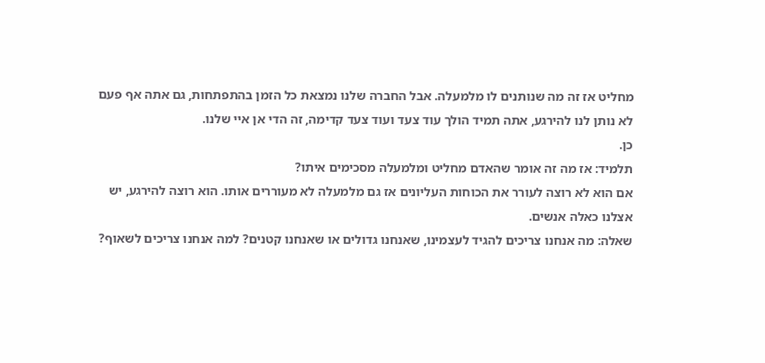מחליט אז זה מה שנותנים לו מלמעלה. אבל החברה שלנו נמצאת כל הזמן בהתפתחות, גם אתה אף פעם לא נותן לנו להירגע, אתה תמיד הולך עוד צעד ועוד צעד קדימה, זה הדי אן איי שלנו.
כן.
תלמיד: אז מה זה אומר שהאדם מחליט ומלמעלה מסכימים איתו?
אם הוא לא רוצה לעורר את הכוחות העליונים אז גם מלמעלה לא מעוררים אותו. הוא רוצה להירגע, יש אצלנו כאלה אנשים.
שאלה: מה אנחנו צריכים להגיד לעצמינו, שאנחנו גדולים או שאנחנו קטנים? למה אנחנו צריכים לשאוף?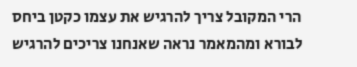הרי המקובל צריך להרגיש את עצמו כקטן ביחס לבורא ומהמאמר נראה שאנחנו צריכים להרגיש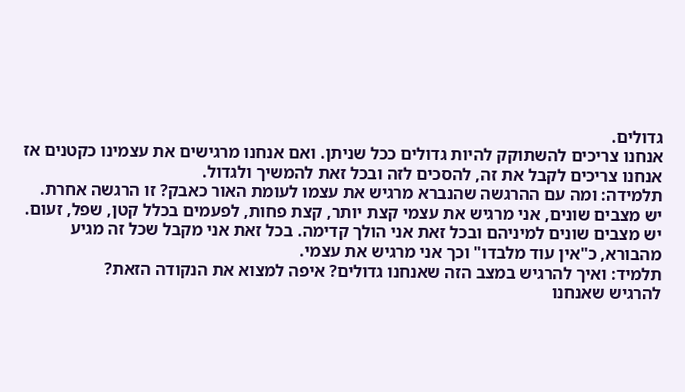גדולים.
אנחנו צריכים להשתוקק להיות גדולים ככל שניתן. ואם אנחנו מרגישים את עצמינו כקטנים אז אנחנו צריכים לקבל את זה, להסכים לזה ובכל זאת להמשיך ולגדול.
תלמידה: ומה עם ההרגשה שהנברא מרגיש את עצמו לעומת האור כאבק? זו הרגשה אחרת.
יש מצבים שונים, אני מרגיש את עצמי קצת יותר, קצת פחות, לפעמים בכלל קטן, שפל, זעום. יש מצבים שונים למיניהם ובכל זאת אני הולך קדימה. בכל זאת אני מקבל שכל זה מגיע מהבורא, כ"אין עוד מלבדו" וכך אני מרגיש את עצמי.
תלמיד: ואיך להרגיש במצב הזה שאנחנו גדולים? איפה למצוא את הנקודה הזאת?
להרגיש שאנחנו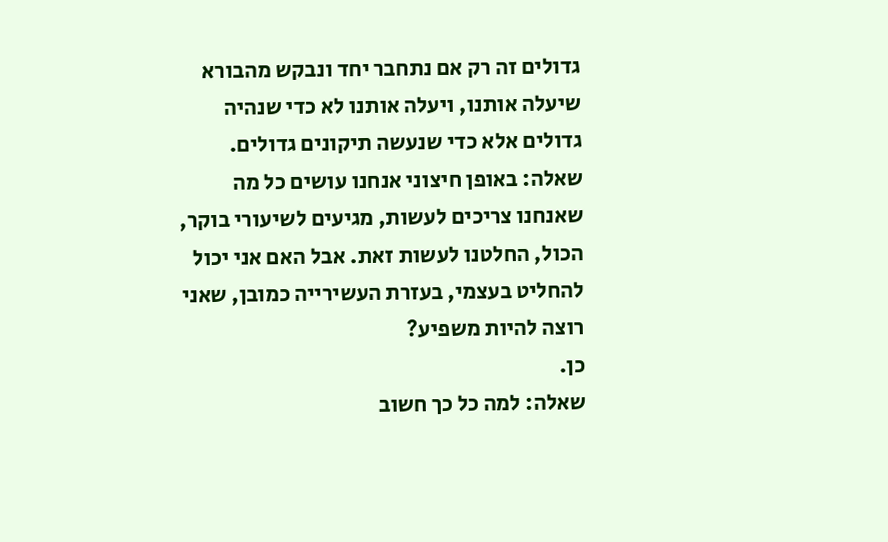גדולים זה רק אם נתחבר יחד ונבקש מהבורא שיעלה אותנו, ויעלה אותנו לא כדי שנהיה גדולים אלא כדי שנעשה תיקונים גדולים.
שאלה: באופן חיצוני אנחנו עושים כל מה שאנחנו צריכים לעשות, מגיעים לשיעורי בוקר, הכול, החלטנו לעשות זאת. אבל האם אני יכול להחליט בעצמי, בעזרת העשירייה כמובן, שאני רוצה להיות משפיע?
כן.
שאלה: למה כל כך חשוב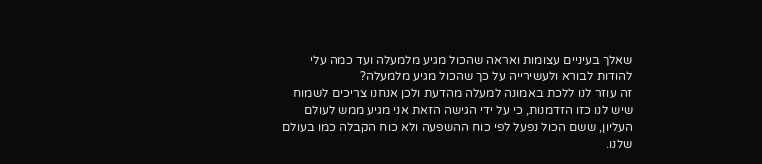שאלך בעיניים עצומות ואראה שהכול מגיע מלמעלה ועד כמה עלי להודות לבורא ולעשירייה על כך שהכול מגיע מלמעלה?
זה עוזר לנו ללכת באמונה למעלה מהדעת ולכן אנחנו צריכים לשמוח שיש לנו כזו הזדמנות, כי על ידי הגישה הזאת אני מגיע ממש לעולם העליון, ששם הכול נפעל לפי כוח ההשפעה ולא כוח הקבלה כמו בעולם שלנו.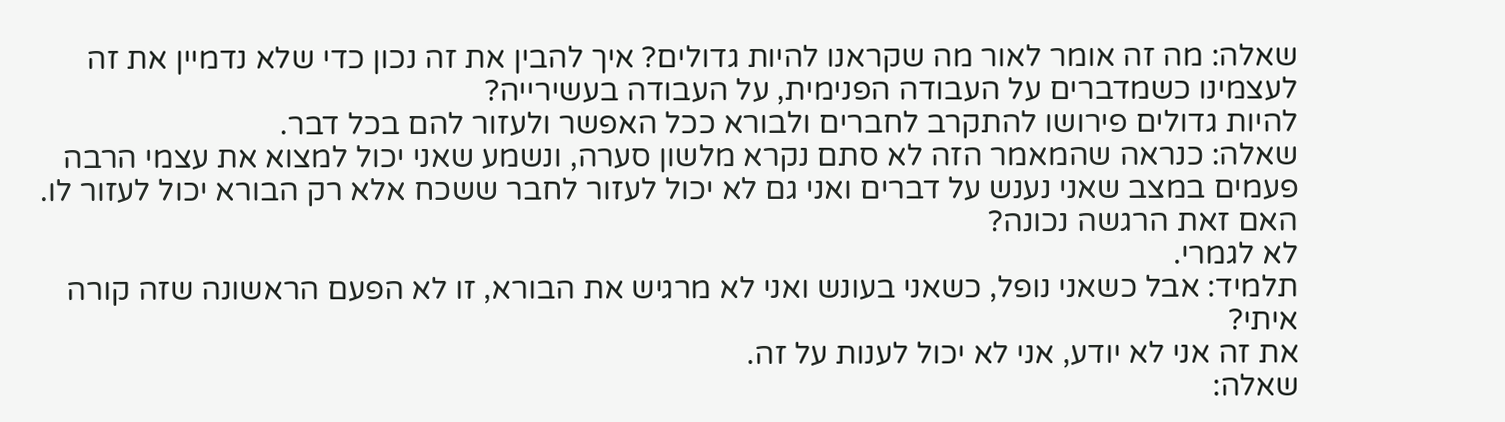שאלה: מה זה אומר לאור מה שקראנו להיות גדולים? איך להבין את זה נכון כדי שלא נדמיין את זה לעצמינו כשמדברים על העבודה הפנימית, על העבודה בעשירייה?
להיות גדולים פירושו להתקרב לחברים ולבורא ככל האפשר ולעזור להם בכל דבר.
שאלה: כנראה שהמאמר הזה לא סתם נקרא מלשון סערה, ונשמע שאני יכול למצוא את עצמי הרבה פעמים במצב שאני נענש על דברים ואני גם לא יכול לעזור לחבר ששכח אלא רק הבורא יכול לעזור לו. האם זאת הרגשה נכונה?
לא לגמרי.
תלמיד: אבל כשאני נופל, כשאני בעונש ואני לא מרגיש את הבורא, זו לא הפעם הראשונה שזה קורה איתי?
את זה אני לא יודע, אני לא יכול לענות על זה.
שאלה: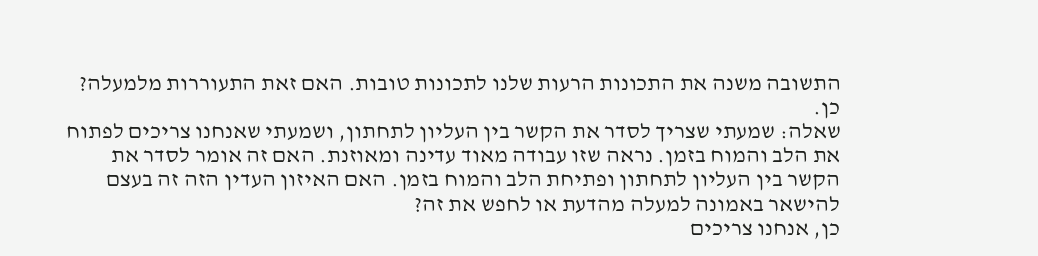התשובה משנה את התכונות הרעות שלנו לתכונות טובות. האם זאת התעוררות מלמעלה?
כן.
שאלה: שמעתי שצריך לסדר את הקשר בין העליון לתחתון, ושמעתי שאנחנו צריכים לפתוח את הלב והמוח בזמן. נראה שזו עבודה מאוד עדינה ומאוזנת. האם זה אומר לסדר את הקשר בין העליון לתחתון ופתיחת הלב והמוח בזמן. האם האיזון העדין הזה זה בעצם להישאר באמונה למעלה מהדעת או לחפש את זה?
כן, אנחנו צריכים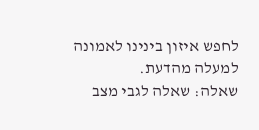לחפש איזון בינינו לאמונה למעלה מהדעת.
שאלה: שאלה לגבי מצב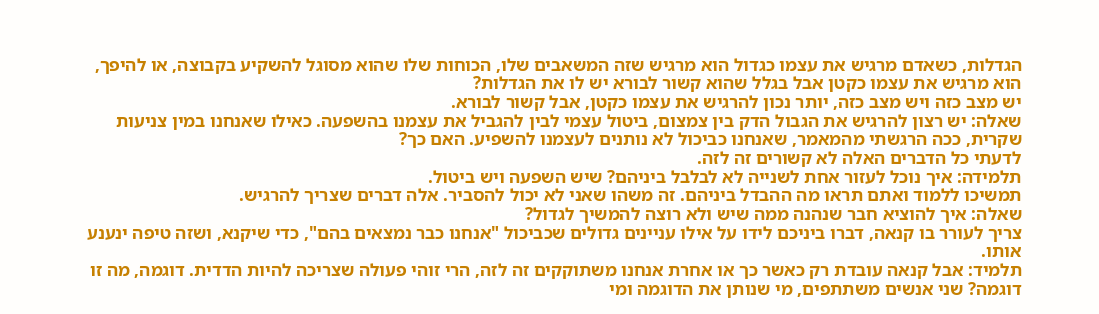הגדלות, כשאדם מרגיש את עצמו כגדול הוא מרגיש שזה המשאבים שלו, הכוחות שלו שהוא מסוגל להשקיע בקבוצה, או להיפך, הוא מרגיש את עצמו כקטן אבל בגלל שהוא קשור לבורא יש לו את הגדלות?
יש מצב כזה ויש מצב כזה, יותר נכון להרגיש את עצמו כקטן, אבל קשור לבורא.
שאלה: יש רצון להרגיש את הגבול הדק בין צמצום, ביטול עצמי לבין להגביל את עצמנו בהשפעה. כאילו שאנחנו במין צניעות שקרית, ככה הרגשתי מהמאמר, שאנחנו כביכול לא נותנים לעצמנו להשפיע. האם כך?
לדעתי כל הדברים האלה לא קשורים זה לזה.
תלמידה: איך נוכל לעזור אחת לשנייה לא לבלבל ביניהם? שיש השפעה ויש ביטול.
תמשיכו ללמוד ואתם תראו מה ההבדל ביניהם. זה משהו שאני לא יכול להסביר. אלה דברים שצריך להרגיש.
שאלה: איך להוציא חבר שנהנה ממה שיש ולא רוצה להמשיך לגדול?
צריך לעורר בו קנאה, דברו ביניכם לידו על אילו עניינים גדולים שכביכול "אנחנו כבר נמצאים בהם", כדי שיקנא, ושזה טיפה ינענע אותו.
תלמיד: אבל קנאה עובדת רק כאשר כך או אחרת אנחנו משתוקקים זה לזה, הרי זוהי פעולה שצריכה להיות הדדית. דוגמה, מה זו דוגמה? שני אנשים משתתפים, מי שנותן את הדוגמה ומי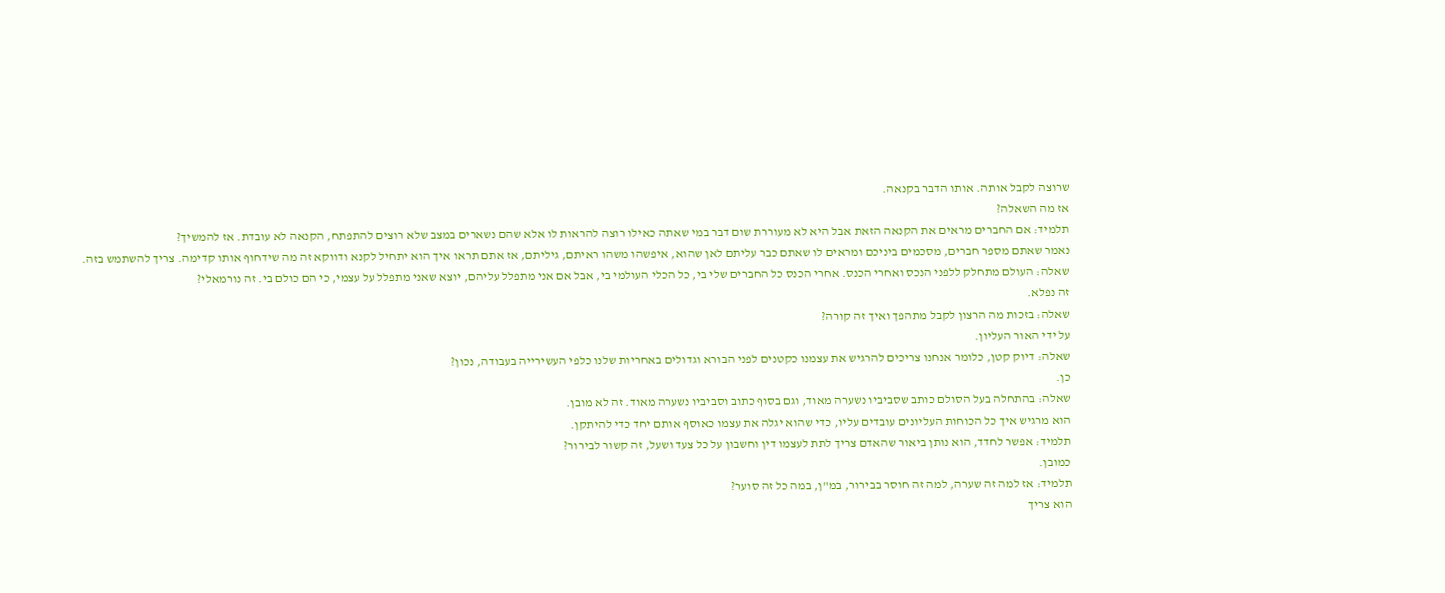שרוצה לקבל אותה. אותו הדבר בקנאה.
אז מה השאלה?
תלמיד: אם החברים מראים את הקנאה הזאת אבל היא לא מעוררת שום דבר במי שאתה כאילו רוצה להראות לו אלא שהם נשארים במצב שלא רוצים להתפתח, הקנאה לא עובדת. אז להמשיך?
נאמר שאתם מספר חברים, מסכמים ביניכם ומראים לו שאתם כבר עליתם לאן שהוא, איפשהו משהו ראיתם, גיליתם, אז אתם תראו איך הוא יתחיל לקנא ודווקא זה מה שידחוף אותו קדימה. צריך להשתמש בזה.
שאלה: העולם מתחלק ללפני הנכס ואחרי הכנס. אחרי הכנס כל החברים שלי בי, כל הכלי העולמי בי, אבל אם אני מתפלל עליהם, יוצא שאני מתפלל על עצמי, כי הם כולם בי. זה נורמאלי?
זה נפלא.
שאלה: בזכות מה הרצון לקבל מתהפך ואיך זה קורה?
על ידי האור העליון.
שאלה: דיוק קטן, כלומר אנחנו צריכים להרגיש את עצמנו כקטנים לפני הבורא וגדולים באחריות שלנו כלפי העשירייה בעבודה, נכון?
כן.
שאלה: בהתחלה בעל הסולם כותב שסביביו נשערה מאוד, וגם בסוף כתוב וסביביו נשערה מאוד. זה לא מובן.
הוא מרגיש איך כל הכוחות העליונים עובדים עליו, כדי שהוא יגלה את עצמו כאוסף אותם יחד כדי להיתקן.
תלמיד: אפשר לחדד, הוא נותן ביאור שהאדם צריך לתת לעצמו דין וחשבון על כל צעד ושעל, זה קשור לבירור?
כמובן.
תלמיד: אז למה זה שערה, למה זה חוסר בבירור, במ"ן, במה כל זה סוער?
הוא צריך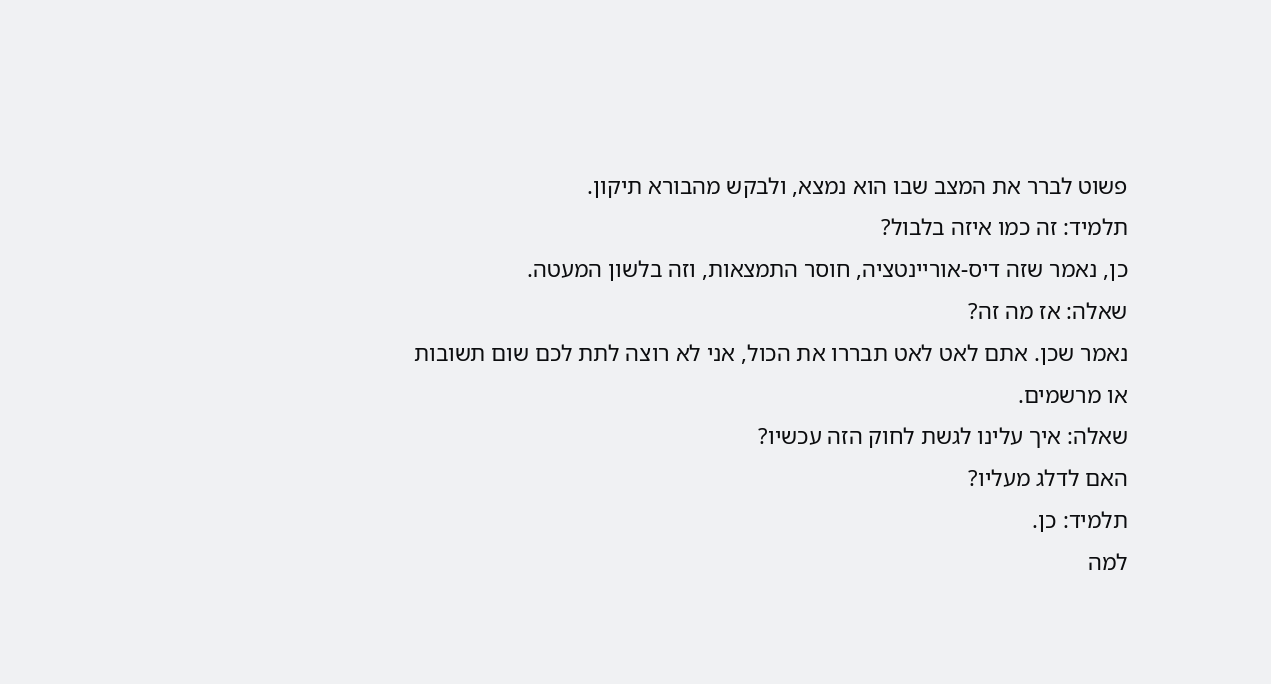פשוט לברר את המצב שבו הוא נמצא, ולבקש מהבורא תיקון.
תלמיד: זה כמו איזה בלבול?
כן, נאמר שזה דיס-אוריינטציה, חוסר התמצאות, וזה בלשון המעטה.
שאלה: אז מה זה?
נאמר שכן. אתם לאט לאט תבררו את הכול, אני לא רוצה לתת לכם שום תשובות או מרשמים.
שאלה: איך עלינו לגשת לחוק הזה עכשיו?
האם לדלג מעליו?
תלמיד: כן.
למה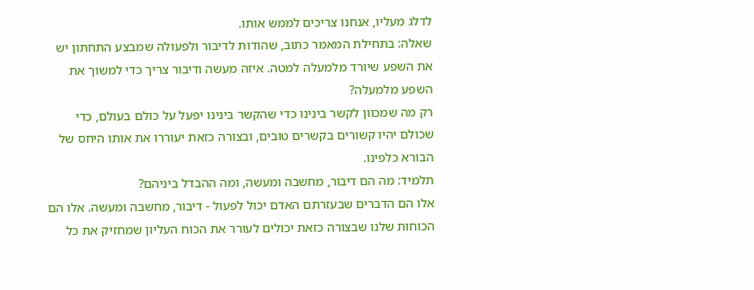לדלג מעליו, אנחנו צריכים לממש אותו.
שאלה: בתחילת המאמר כתוב, שהודות לדיבור ולפעולה שמבצע התחתון יש את השפע שיורד מלמעלה למטה. איזה מעשה ודיבור צריך כדי למשוך את השפע מלמעלה?
רק מה שמכוון לקשר בינינו כדי שהקשר בינינו יפעל על כולם בעולם, כדי שכולם יהיו קשורים בקשרים טובים, ובצורה כזאת יעוררו את אותו היחס של הבורא כלפינו.
תלמיד: מה הם דיבור, מחשבה ומעשה, ומה ההבדל ביניהם?
אלו הם הדברים שבעזרתם האדם יכול לפעול - דיבור, מחשבה ומעשה. אלו הם הכוחות שלנו שבצורה כזאת יכולים לעורר את הכוח העליון שמחזיק את כל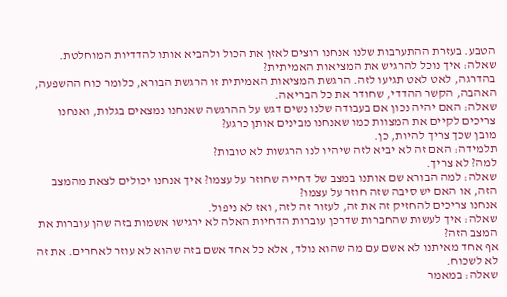הטבע. בעזרת ההתערבות שלנו אנחנו רוצים לאזן את הכול ולהביא אותו להדדיות המוחלטת.
שאלה: איך נוכל להרגיש את המציאות האמיתית?
בהדרגה, לאט לאט תגיעו לזה. הרגשת המציאות האמיתית זו הרגשת הבורא, כלומר כוח ההשפעה, האהבה, הקשר ההדדי, שחודר את כל הבריאה.
שאלה: האם יהיה נכון אם בעבודה שלנו נשים דגש על ההרגשה שאנחנו נמצאים בגלות, ואנחנו צריכים לקיים את המצוות כמו שאנחנו מבינים אותן כרגע?
מובן שכך צריך להיות, כן.
תלמידה: האם זה לא יביא לזה שיהיו לנו הרגשות לא טובות?
למה? לא צריך.
שאלה: למה הבורא שם אותנו במצב של דחייה שחוזר על עצמו? איך אנחנו יכולים לצאת מהמצב הזה, או האם יש סיבה שזה חוזר על עצמו?
אנחנו צריכים להחזיק זה את זה, לעזור זה לזה, ואז לא ניפול.
שאלה: איך לעשות שהחברות שדרכן עוברות הדחיות האלה לא ירגישו אשמות בזה שהן עוברות את המצב הזה?
אף אחד מאיתנו לא אשם עם מה שהוא נולד, אלא כל אחד אשם בזה שהוא לא עוזר לאחרים. את זה לא לשכוח.
שאלה: במאמר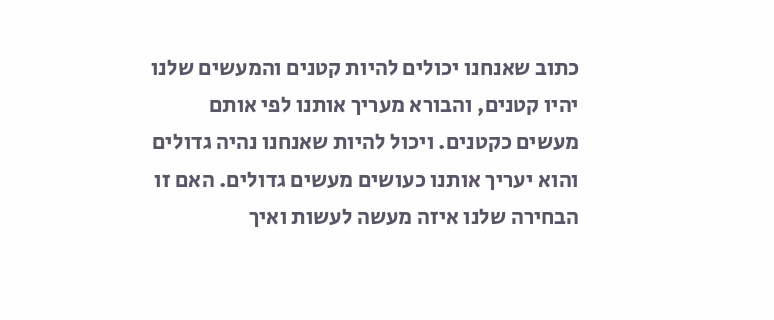כתוב שאנחנו יכולים להיות קטנים והמעשים שלנו יהיו קטנים, והבורא מעריך אותנו לפי אותם מעשים כקטנים. ויכול להיות שאנחנו נהיה גדולים והוא יעריך אותנו כעושים מעשים גדולים. האם זו הבחירה שלנו איזה מעשה לעשות ואיך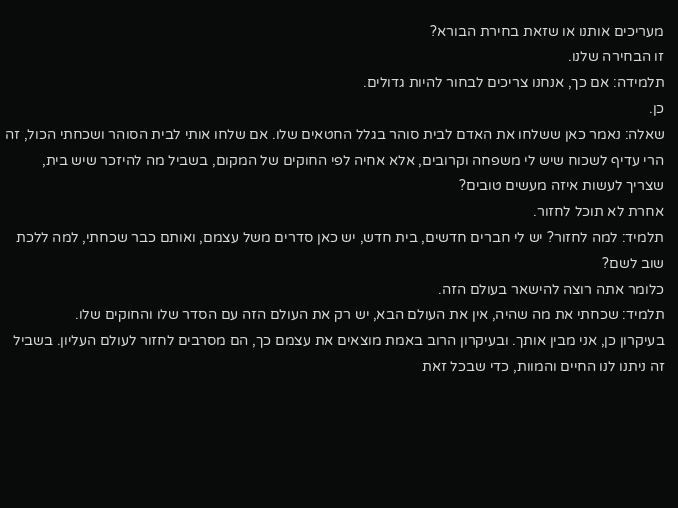מעריכים אותנו או שזאת בחירת הבורא?
זו הבחירה שלנו.
תלמידה: אם כך, אנחנו צריכים לבחור להיות גדולים.
כן.
שאלה: נאמר כאן ששלחו את האדם לבית סוהר בגלל החטאים שלו. אם שלחו אותי לבית הסוהר ושכחתי הכול, זה הרי עדיף לשכוח שיש לי משפחה וקרובים, אלא אחיה לפי החוקים של המקום, בשביל מה להיזכר שיש בית, שצריך לעשות איזה מעשים טובים?
אחרת לא תוכל לחזור.
תלמיד: למה לחזור? יש לי חברים חדשים, בית חדש, יש כאן סדרים משל עצמם, ואותם כבר שכחתי, למה ללכת שוב לשם?
כלומר אתה רוצה להישאר בעולם הזה.
תלמיד: שכחתי את מה שהיה, אין את העולם הבא, יש רק את העולם הזה עם הסדר שלו והחוקים שלו.
בעיקרון כן, אני מבין אותך. ובעיקרון הרוב באמת מוצאים את עצמם כך, הם מסרבים לחזור לעולם העליון. בשביל זה ניתנו לנו החיים והמוות, כדי שבכל זאת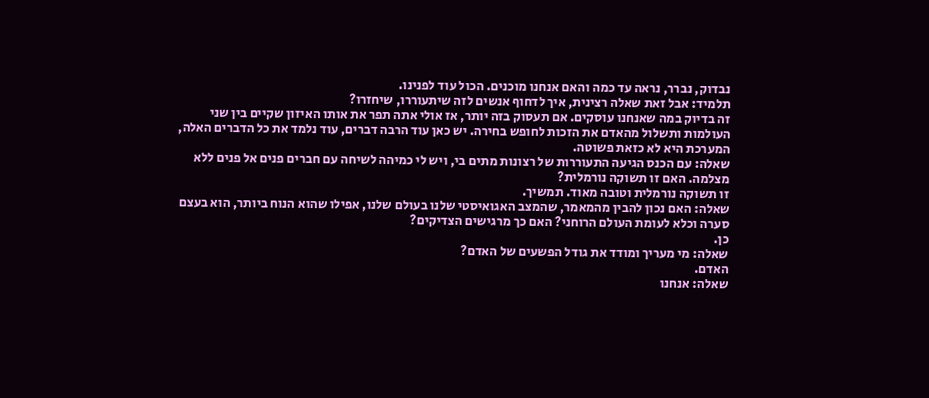נבדוק, נברר, נראה עד כמה והאם אנחנו מוכנים. הכול עוד לפנינו.
תלמיד: אבל זאת שאלה רצינית, איך לדחוף אנשים לזה שיתעוררו, שיחזרו?
זה בדיוק במה שאנחנו עוסקים. אם תעסוק בזה יותר, אז אולי אתה תפר את אותו האיזון שקיים בין שני העולמות ותשלול מהאדם את הזכות לחופש בחירה. יש כאן עוד הרבה דברים, עוד נלמד את כל הדברים האלה, המערכת היא לא כזאת פשוטה.
שאלה: עם הכנס הגיעה התעוררות של רצונות מתים בי, ויש לי כמיהה לשיחה עם חברים פנים אל פנים ללא מצלמה. האם זו תשוקה נורמלית?
זו תשוקה נורמלית וטובה מאוד. תמשיך.
שאלה: האם נכון להבין מהמאמר, שהמצב האגואיסטי שלנו בעולם שלנו, אפילו שהוא הנוח ביותר, הוא בעצם סערה וכלא לעומת העולם הרוחני? האם כך מרגישים הצדיקים?
כן.
שאלה: מי מעריך ומודד את גודל הפשעים של האדם?
האדם.
שאלה: אנחנו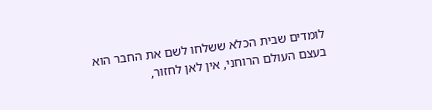לומדים שבית הכלא ששלחו לשם את החבר הוא בעצם העולם הרוחני, אין לאן לחזור,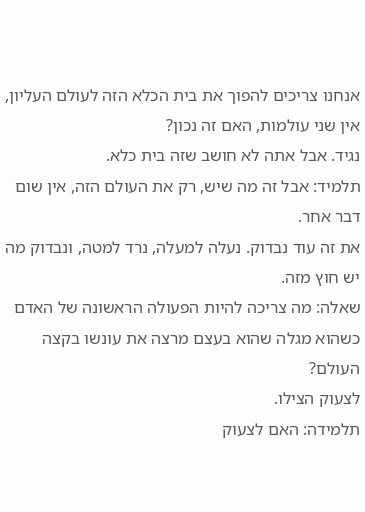אנחנו צריכים להפוך את בית הכלא הזה לעולם העליון, אין שני עולמות, האם זה נכון?
נגיד. אבל אתה לא חושב שזה בית כלא.
תלמיד: אבל זה מה שיש, רק את העולם הזה, אין שום דבר אחר.
את זה עוד נבדוק. נעלה למעלה, נרד למטה, ונבדוק מה יש חוץ מזה.
שאלה: מה צריכה להיות הפעולה הראשונה של האדם כשהוא מגלה שהוא בעצם מרצה את עונשו בקצה העולם?
לצעוק הצילו.
תלמידה: האם לצעוק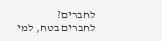לחברים?
לחברים בטח, למי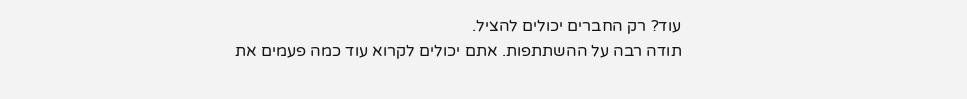עוד? רק החברים יכולים להציל.
תודה רבה על ההשתתפות. אתם יכולים לקרוא עוד כמה פעמים את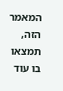המאמר הזה, תמצאו בו עוד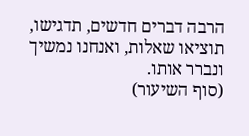הרבה דברים חדשים, תדגישו, תוציאו שאלות, ואנחנו נמשיך ונברר אותו.
(סוף השיעור)